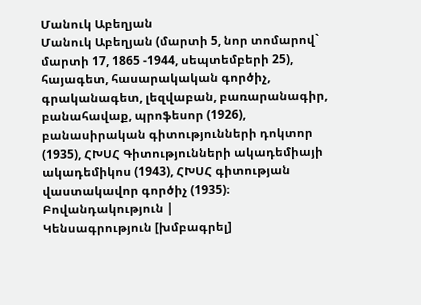Մանուկ Աբեղյան
Մանուկ Աբեղյան (մարտի 5, նոր տոմարով` մարտի 17, 1865 -1944, սեպտեմբերի 25), հայագետ, հասարակական գործիչ, գրականագետ, լեզվաբան, բառարանագիր, բանահավաք, պրոֆեսոր (1926), բանասիրական գիտությունների դոկտոր (1935), ՀԽՍՀ Գիտությունների ակադեմիայի ակադեմիկոս (1943), ՀԽՍՀ գիտության վաստակավոր գործիչ (1935)։
Բովանդակություն |
Կենսագրություն [խմբագրել]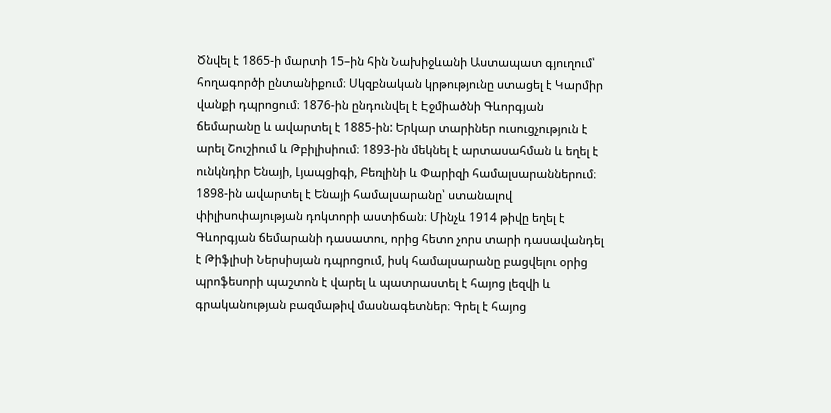Ծնվել է 1865-ի մարտի 15–ին հին Նախիջևանի Աստապատ գյուղում՝ հողագործի ընտանիքում։ Սկզբնական կրթությունը ստացել է Կարմիր վանքի դպրոցում։ 1876-ին ընդունվել է Էջմիածնի Գևորգյան ճեմարանը և ավարտել է 1885-ին: Երկար տարիներ ուսուցչություն է արել Շուշիում և Թբիլիսիում։ 1893-ին մեկնել է արտասահման և եղել է ունկնդիր Ենայի, Լյապցիգի, Բեռլինի և Փարիզի համալսարաններում։ 1898-ին ավարտել է Ենայի համալսարանը՝ ստանալով փիլիսոփայության դոկտորի աստիճան։ Մինչև 1914 թիվը եղել է Գևորգյան ճեմարանի դասատու, որից հետո չորս տարի դասավանդել է Թիֆլիսի Ներսիսյան դպրոցում, իսկ համալսարանը բացվելու օրից պրոֆեսորի պաշտոն է վարել և պատրաստել է հայոց լեզվի և գրականության բազմաթիվ մասնագետներ։ Գրել է հայոց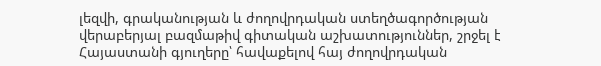լեզվի, գրականության և ժողովրդական ստեղծագործության վերաբերյալ բազմաթիվ գիտական աշխատություններ, շրջել է Հայաստանի գյուղերը՝ հավաքելով հայ ժողովրդական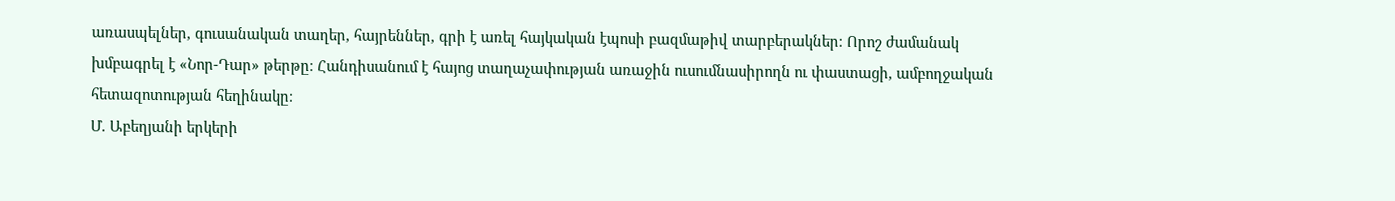առասպելներ, գուսանական տաղեր, հայրեններ, գրի է առել հայկական էպոսի բազմաթիվ տարբերակներ։ Որոշ ժամանակ խմբագրել է «Նոր-Դար» թերթը։ Հանդիսանում է հայոց տաղաչափության առաջին ուսումնասիրողն ու փաստացի, ամբողջական հետազոտության հեղինակը։
Մ. Աբեղյանի երկերի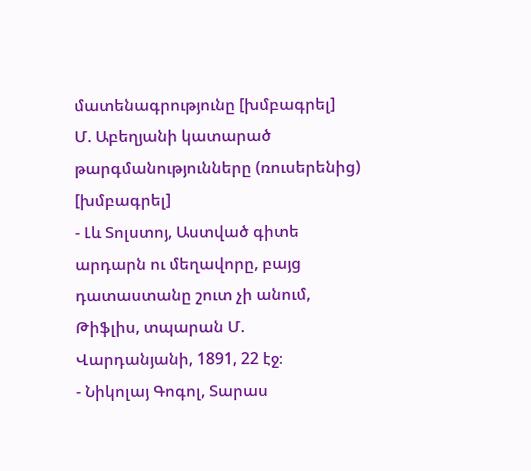մատենագրությունը [խմբագրել]
Մ. Աբեղյանի կատարած թարգմանությունները (ռուսերենից) [խմբագրել]
- Լև Տոլստոյ, Աստված գիտե արդարն ու մեղավորը, բայց դատաստանը շուտ չի անում, Թիֆլիս, տպարան Մ. Վարդանյանի, 1891, 22 էջ։
- Նիկոլայ Գոգոլ, Տարաս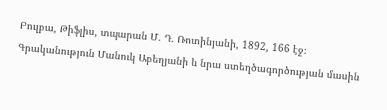Բուլբա, Թիֆլիս, տպարան Մ. Դ. Ռոտինյանի, 1892, 166 էջ։
Գրականություն Մանուկ Աբեղյանի և նրա ստեղծագործության մասին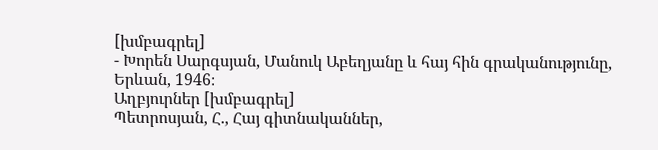[խմբագրել]
- Խորեն Սարգսյան, Մանուկ Աբեղյանը և հայ հին գրականությունը, Երևան, 1946։
Աղբյուրներ [խմբագրել]
Պետրոսյան, Հ., Հայ գիտնականներ,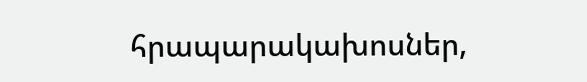հրապարակախոսներ,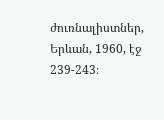ժուռնալիստներ, Երևան, 1960, էջ 239-243։